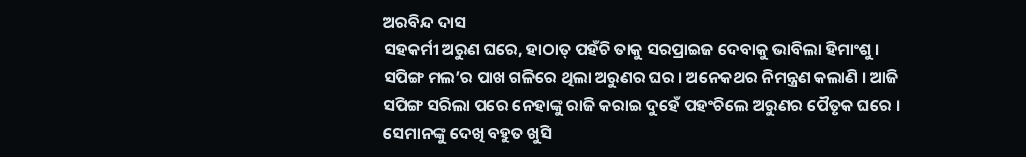ଅରବିନ୍ଦ ଦାସ
ସହକର୍ମୀ ଅରୁଣ ଘରେ, ହାଠାତ୍ ପହଁଚି ତାକୁ ସରପ୍ରାଇଜ ଦେବାକୁ ଭାବିଲା ହିମାଂଶୁ । ସପିଙ୍ଗ ମଲ’ର ପାଖ ଗଳିରେ ଥିଲା ଅରୁଣର ଘର । ଅନେକଥର ନିମନ୍ତ୍ରଣ କଲାଣି । ଆଜି ସପିଙ୍ଗ ସରିଲା ପରେ ନେହାଙ୍କୁ ରାଜି କରାଇ ଦୁହେଁ ପହଂଚିଲେ ଅରୁଣର ପୈତୃକ ଘରେ ।
ସେମାନଙ୍କୁ ଦେଖି ବହୁତ ଖୁସି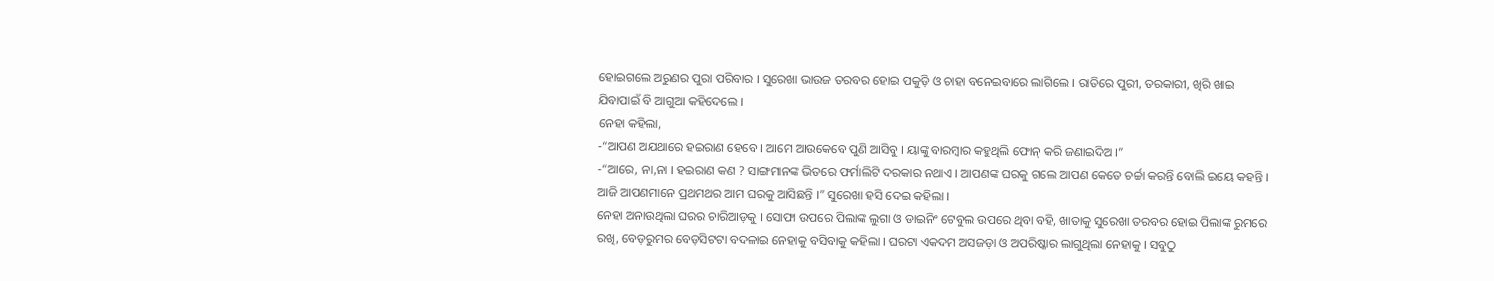ହୋଇଗଲେ ଅରୁଣର ପୁରା ପରିବାର । ସୁରେଖା ଭାଉଜ ତରବର ହୋଇ ପକୁଡ଼ି ଓ ଚାହା ବନେଇବାରେ ଲାଗିଲେ । ରାତିରେ ପୁରୀ, ତରକାରୀ, ଖିରି ଖାଇ ଯିବାପାଇଁ ବି ଆଗୁଆ କହିଦେଲେ ।
ନେହା କହିଲା,
-“ଆପଣ ଅଯଥାରେ ହଇରାଣ ହେବେ । ଆମେ ଆଉକେବେ ପୁଣି ଆସିବୁ । ୟାଙ୍କୁ ବାରମ୍ବାର କହୁଥିଲି ଫୋନ୍ କରି ଜଣାଇଦିଅ ।”
-“ଆରେ, ନା,ନା । ହଇରାଣ କଣ ? ସାଙ୍ଗମାନଙ୍କ ଭିତରେ ଫର୍ମାଲିଟି ଦରକାର ନଥାଏ । ଆପଣଙ୍କ ଘରକୁ ଗଲେ ଆପଣ କେତେ ଚର୍ଚ୍ଚା କରନ୍ତି ବୋଲି ଇୟେ କହନ୍ତି । ଆଜି ଆପଣମାନେ ପ୍ରଥମଥର ଆମ ଘରକୁ ଆସିଛନ୍ତି ।” ସୁରେଖା ହସି ଦେଇ କହିଲା ।
ନେହା ଅନାଉଥିଲା ଘରର ଚାରିଆଡ଼କୁ । ସୋଫା ଉପରେ ପିଲାଙ୍କ ଲୁଗା ଓ ଡାଇନିଂ ଟେବୁଲ ଉପରେ ଥିବା ବହି, ଖାତାକୁ ସୁରେଖା ତରବର ହୋଇ ପିଲାଙ୍କ ରୁମରେ ରଖି, ବେଡ଼ରୁମର ବେଡ଼ସିଟଟା ବଦଳାଇ ନେହାକୁ ବସିବାକୁ କହିଲା । ଘରଟା ଏକଦମ ଅସଜଡ଼ା ଓ ଅପରିଷ୍କାର ଲାଗୁଥିଲା ନେହାକୁ । ସବୁଠୁ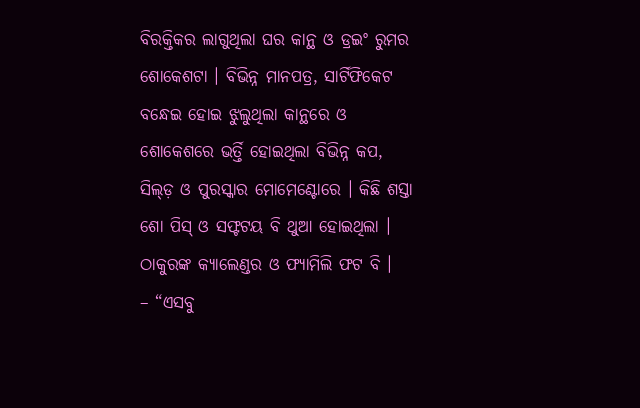ବିରକ୍ତିକର ଲାଗୁଥିଲା ଘର କାନ୍ଥ ଓ ଡ୍ରଇଂ ରୁମର ଶୋକେଶଟା । ବିଭିନ୍ନ ମାନପତ୍ର, ସାର୍ଟିଫିକେଟ ବନ୍ଧେଇ ହୋଇ ଝୁଲୁଥିଲା କାନ୍ଥରେ ଓ ଶୋକେଶରେ ଭର୍ତ୍ତି ହୋଇଥିଲା ବିଭିନ୍ନ କପ, ସିଲ୍ଡ଼ ଓ ପୁରସ୍କାର ମୋମେଣ୍ଟୋରେ । କିଛି ଶସ୍ତା ଶୋ ପିସ୍ ଓ ସଫ୍ଟଟୟ ବି ଥୁଆ ହୋଇଥିଲା । ଠାକୁରଙ୍କ କ୍ୟାଲେଣ୍ଡର ଓ ଫ୍ୟାମିଲି ଫଟ ବି ।
– “ଏସବୁ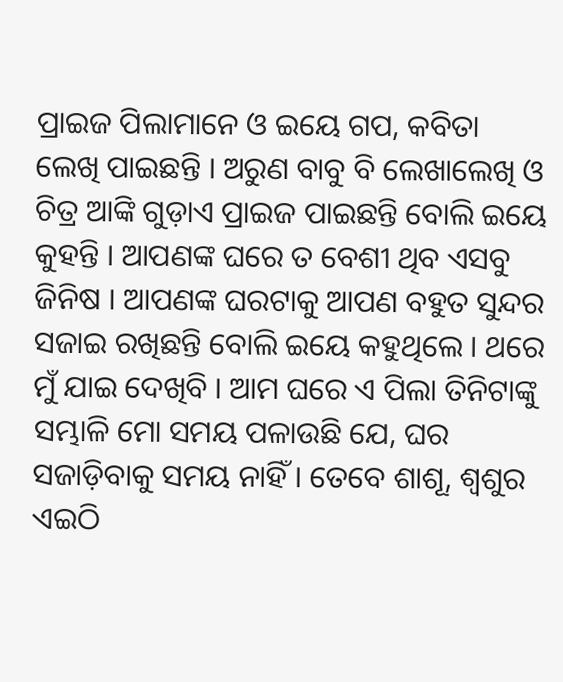ପ୍ରାଇଜ ପିଲାମାନେ ଓ ଇୟେ ଗପ, କବିତା ଲେଖି ପାଇଛନ୍ତି । ଅରୁଣ ବାବୁ ବି ଲେଖାଲେଖି ଓ ଚିତ୍ର ଆଙ୍କି ଗୁଡ଼ାଏ ପ୍ରାଇଜ ପାଇଛନ୍ତି ବୋଲି ଇୟେ କୁହନ୍ତି । ଆପଣଙ୍କ ଘରେ ତ ବେଶୀ ଥିବ ଏସବୁ ଜିନିଷ । ଆପଣଙ୍କ ଘରଟାକୁ ଆପଣ ବହୁତ ସୁନ୍ଦର ସଜାଇ ରଖିଛନ୍ତି ବୋଲି ଇୟେ କହୁଥିଲେ । ଥରେ ମୁଁ ଯାଇ ଦେଖିବି । ଆମ ଘରେ ଏ ପିଲା ତିନିଟାଙ୍କୁ ସମ୍ଭାଳି ମୋ ସମୟ ପଳାଉଛି ଯେ, ଘର ସଜାଡ଼ିବାକୁ ସମୟ ନାହିଁ । ତେବେ ଶାଶୂ, ଶ୍ଵଶୁର ଏଇଠି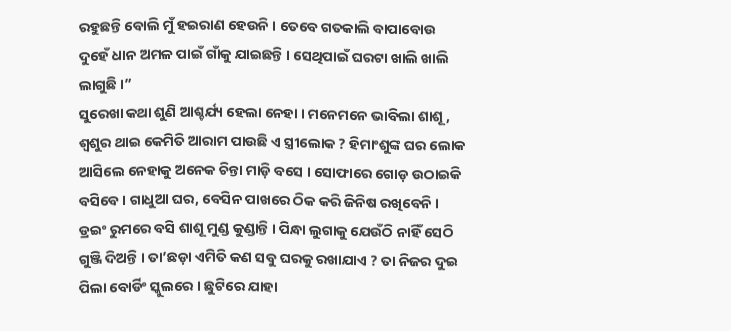ରହୁଛନ୍ତି ବୋଲି ମୁଁ ହଇରାଣ ହେଉନି । ତେବେ ଗତକାଲି ବାପାବୋଉ ଦୁହେଁ ଧାନ ଅମଳ ପାଇଁ ଗାଁକୁ ଯାଇଛନ୍ତି । ସେଥିପାଇଁ ଘରଟା ଖାଲି ଖାଲି ଲାଗୁଛି ।”
ସୁରେଖା କଥା ଶୁଣି ଆଶ୍ଚର୍ଯ୍ୟ ହେଲା ନେହା । ମନେମନେ ଭାବିଲା ଶାଶୂ, ଶ୍ଵଶୁର ଥାଇ କେମିତି ଆରାମ ପାଉଛି ଏ ସ୍ତ୍ରୀଲୋକ ? ହିମାଂଶୁଙ୍କ ଘର ଲୋକ ଆସିଲେ ନେହାକୁ ଅନେକ ଚିନ୍ତା ମାଡ଼ି ବସେ । ସୋଫାରେ ଗୋଡ଼ ଉଠାଇକି ବସିବେ । ଗାଧୁଆ ଘର, ବେସିନ ପାଖରେ ଠିକ କରି ଜିନିଷ ରଖିବେନି । ଡ୍ରଇଂ ରୁମରେ ବସି ଶାଶୂ ମୁଣ୍ଡ କୁଣ୍ଡାନ୍ତି । ପିନ୍ଧା ଲୁଗାକୁ ଯେଉଁଠି ନାହିଁ ସେଠି ଗୁଞ୍ଜି ଦିଅନ୍ତି । ତା’ଛଡ଼ା ଏମିତି କଣ ସବୁ ଘରକୁ ରଖାଯାଏ ? ତା ନିଜର ଦୁଇ ପିଲା ବୋର୍ଡିଂ ସ୍କୁଲରେ । ଛୁଟିରେ ଯାହା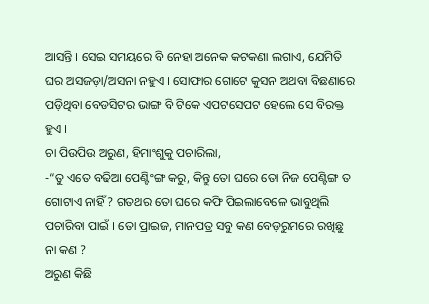ଆସନ୍ତି । ସେଇ ସମୟରେ ବି ନେହା ଅନେକ କଟକଣା ଲଗାଏ, ଯେମିତି ଘର ଅସଜଡ଼ା/ଅସନା ନହୁଏ । ସୋଫାର ଗୋଟେ କୁସନ ଅଥବା ବିଛଣାରେ ପଡ଼ିଥିବା ବେଡସିଟର ଭାଙ୍ଗ ବି ଟିକେ ଏପଟସେପଟ ହେଲେ ସେ ବିରକ୍ତ ହୁଏ ।
ଚା ପିଉପିଉ ଅରୁଣ, ହିମାଂଶୁକୁ ପଚାରିଲା,
-“ତୁ ଏତେ ବଢିଆ ପେଣ୍ଟିଂଙ୍ଗ କରୁ, କିନ୍ତୁ ତୋ ଘରେ ତୋ ନିଜ ପେଣ୍ଟିଙ୍ଗ ତ ଗୋଟାଏ ନାହିଁ ? ଗତଥର ତୋ ଘରେ କଫି ପିଇଲାବେଳେ ଭାବୁଥିଲି ପଚାରିବା ପାଇଁ । ତୋ ପ୍ରାଇଜ, ମାନପତ୍ର ସବୁ କଣ ବେଡ଼ରୁମରେ ରଖିଛୁ ନା କଣ ?
ଅରୁଣ କିଛି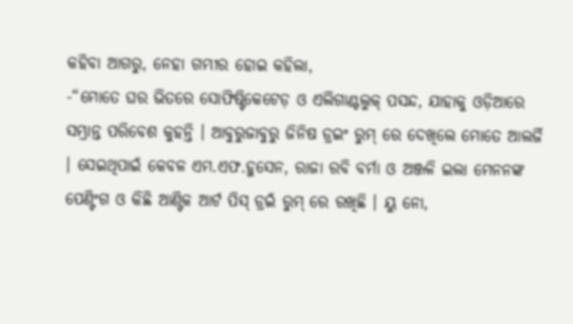କହିବା ଆଗରୁ, ନେହା ଗମ୍ଭୀର ହୋଇ କହିଲା,
-“ମୋତେ ଘର ଭିତରେ ସୋଫିଷ୍ଟିକେଟେଡ଼ ଓ ଏଲିଗାଣ୍ଟଲୁକ୍ ପସନ୍ଦ, ଯାହାକୁ ଓଡ଼ିଆରେ ସମ୍ଭ୍ରାନ୍ତ ପରିବେଶ କୁହନ୍ତି । ଆବୁରୁଜାବୁରୁ ଜିନିଷ ଡ୍ରଇଂ ରୁମ୍ ରେ ଦେଖିଲେ ମୋତେ ଆଲର୍ଜି । ସେଇଥିପାଇଁ କେବଳ ଏମ.ଏଫ.ହୁସେନ, ରାଜା ରବି ବର୍ମା ଓ ଅଞ୍ଜଳି ଇଲା ମେନନଙ୍କ ପେଣ୍ଟିଂଗ ଓ କିଛି ଆଣ୍ଟିକ ଆର୍ଟ ପିସ୍ ଡ୍ରଇଁ ରୁମ୍ ରେ ରଖିଛି । ୟୁ ନୋ,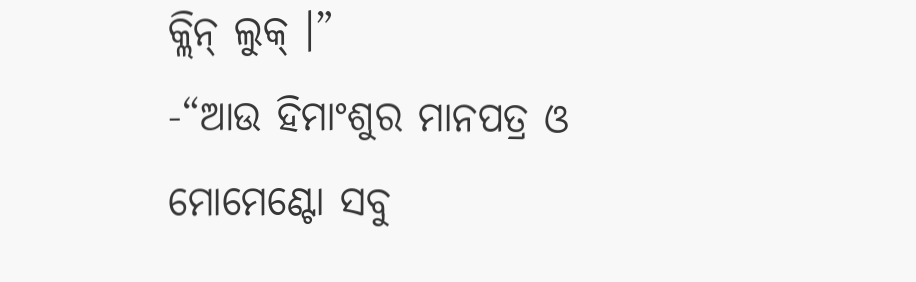କ୍ଲିନ୍ ଲୁକ୍ ।”
-“ଆଉ ହିମାଂଶୁର ମାନପତ୍ର ଓ ମୋମେଣ୍ଟୋ ସବୁ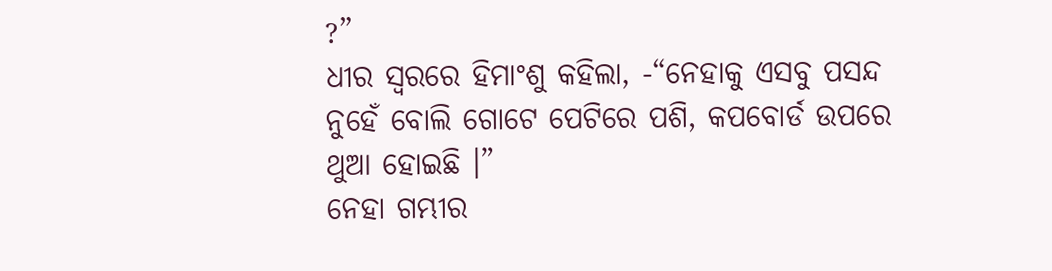?”
ଧୀର ସ୍ଵରରେ ହିମାଂଶୁ କହିଲା, -“ନେହାକୁ ଏସବୁ ପସନ୍ଦ ନୁହେଁ ବୋଲି ଗୋଟେ ପେଟିରେ ପଶି, କପବୋର୍ଡ ଉପରେ ଥୁଆ ହୋଇଛି ।”
ନେହା ଗମ୍ଭୀର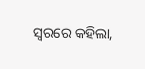ସ୍ଵରରେ କହିଲା,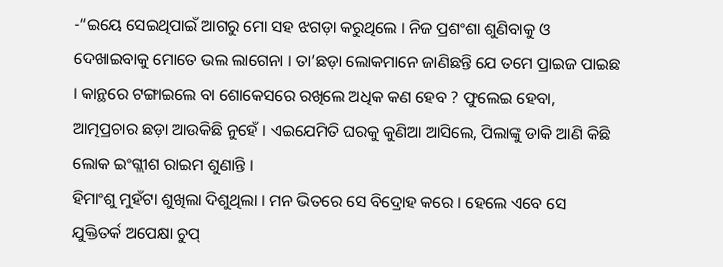-“ଇୟେ ସେଇଥିପାଇଁ ଆଗରୁ ମୋ ସହ ଝଗଡ଼ା କରୁଥିଲେ । ନିଜ ପ୍ରଶଂଶା ଶୁଣିବାକୁ ଓ ଦେଖାଇବାକୁ ମୋତେ ଭଲ ଲାଗେନା । ତା’ଛଡ଼ା ଲୋକମାନେ ଜାଣିଛନ୍ତି ଯେ ତମେ ପ୍ରାଇଜ ପାଇଛ । କାନ୍ଥରେ ଟଙ୍ଗାଇଲେ ବା ଶୋକେସରେ ରଖିଲେ ଅଧିକ କଣ ହେବ ? ଫୁଲେଇ ହେବା, ଆତ୍ମପ୍ରଚାର ଛଡ଼ା ଆଉକିଛି ନୁହେଁ । ଏଇଯେମିତି ଘରକୁ କୁଣିଆ ଆସିଲେ, ପିଲାଙ୍କୁ ଡାକି ଆଣି କିଛି ଲୋକ ଇଂଗ୍ଲୀଶ ରାଇମ ଶୁଣାନ୍ତି ।
ହିମାଂଶୁ ମୁହଁଟା ଶୁଖିଲା ଦିଶୁଥିଲା । ମନ ଭିତରେ ସେ ବିଦ୍ରୋହ କରେ । ହେଲେ ଏବେ ସେ ଯୁକ୍ତିତର୍କ ଅପେକ୍ଷା ଚୁପ୍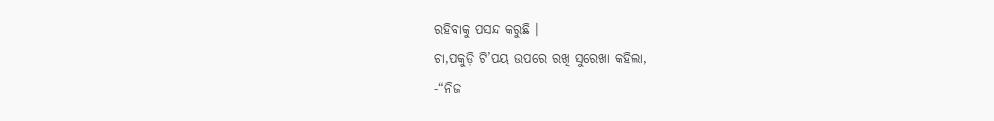ରହିବାକୁ ପସନ୍ଦ କରୁଛି ।
ଚା,ପକୁଡ଼ି ଟି’ପୟ ଉପରେ ରଖି ସୁରେଖା କହିଲା,
-“ନିଜ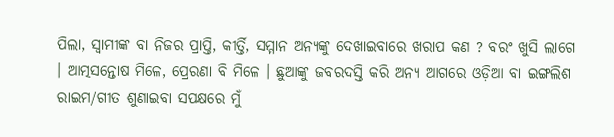ପିଲା, ସ୍ଵାମୀଙ୍କ ବା ନିଜର ପ୍ରାପ୍ତି, କୀର୍ତ୍ତି, ସମ୍ମାନ ଅନ୍ୟଙ୍କୁ ଦେଖାଇବାରେ ଖରାପ କଣ ? ବରଂ ଖୁସି ଲାଗେ । ଆତ୍ମସନ୍ତୋଷ ମିଳେ, ପ୍ରେରଣା ବି ମିଳେ । ଛୁଆଙ୍କୁ ଜବରଦସ୍ତି କରି ଅନ୍ୟ ଆଗରେ ଓଡ଼ିଆ ବା ଇଙ୍ଗଲିଶ ରାଇମ/ଗୀତ ଶୁଣାଇବା ସପକ୍ଷରେ ମୁଁ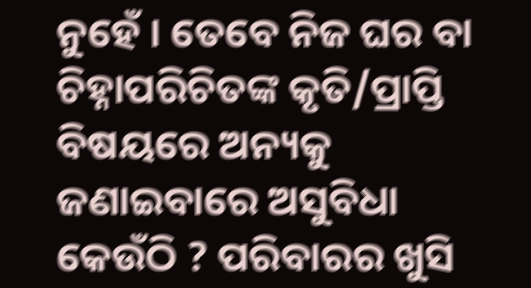ନୁହେଁ । ତେବେ ନିଜ ଘର ବା ଚିହ୍ନାପରିଚିତଙ୍କ କୃତି/ପ୍ରାପ୍ତି ବିଷୟରେ ଅନ୍ୟକୁ ଜଣାଇବାରେ ଅସୁବିଧା କେଉଁଠି ? ପରିବାରର ଖୁସି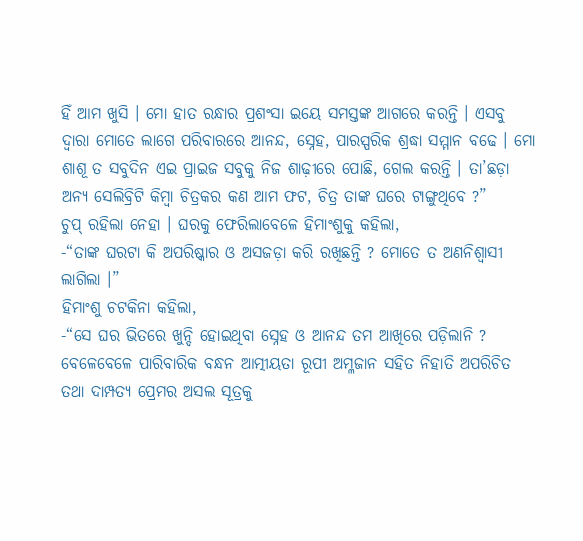ହିଁ ଆମ ଖୁସି । ମୋ ହାତ ରନ୍ଧାର ପ୍ରଶଂସା ଇୟେ ସମସ୍ତଙ୍କ ଆଗରେ କରନ୍ତି । ଏସବୁ ଦ୍ଵାରା ମୋତେ ଲାଗେ ପରିବାରରେ ଆନନ୍ଦ, ସ୍ନେହ, ପାରସ୍ପରିକ ଶ୍ରଦ୍ଧା ସମ୍ମାନ ବଢେ । ମୋ ଶାଶୂ ତ ସବୁଦିନ ଏଇ ପ୍ରାଇଜ ସବୁକୁ ନିଜ ଶାଢ଼ୀରେ ପୋଛି, ଗେଲ କରନ୍ତି । ତା’ଛଡ଼ା ଅନ୍ୟ ସେଲିବ୍ରିଟି କିମ୍ବା ଚିତ୍ରକର କଣ ଆମ ଫଟ, ଚିତ୍ର ତାଙ୍କ ଘରେ ଟାଙ୍ଗୁଥିବେ ?”
ଚୁପ୍ ରହିଲା ନେହା । ଘରକୁ ଫେରିଲାବେଳେ ହିମାଂଶୁକୁ କହିଲା,
-“ତାଙ୍କ ଘରଟା କି ଅପରିଷ୍କାର ଓ ଅସଜଡ଼ା କରି ରଖିଛନ୍ତି ? ମୋତେ ତ ଅଣନିଶ୍ୱାସୀ ଲାଗିଲା ।”
ହିମାଂଶୁ ଚଟକିନା କହିଲା,
-“ସେ ଘର ଭିତରେ ଖୁନ୍ଦି ହୋଇଥିବା ସ୍ନେହ ଓ ଆନନ୍ଦ ତମ ଆଖିରେ ପଡ଼ିଲାନି ? ବେଳେବେଳେ ପାରିବାରିକ ବନ୍ଧନ ଆତ୍ମୀୟତା ରୂପୀ ଅମ୍ଳଜାନ ସହିତ ନିହାତି ଅପରିଚିତ ତଥା ଦାମ୍ପତ୍ୟ ପ୍ରେମର ଅସଲ ସୂତ୍ରକୁ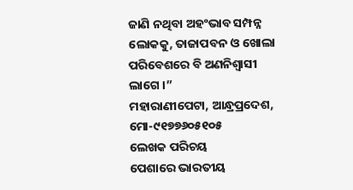ଜାଣି ନଥିବା ଅହଂଭାବ ସମ୍ପନ୍ନ ଲୋକକୁ, ତାଜାପବନ ଓ ଖୋଲା ପରିବେଶରେ ବି ଅଣନିଶ୍ଵାସୀ ଲାଗେ ।”
ମହାରାଣୀପେଟା, ଆନ୍ଧ୍ରପ୍ରଦେଶ, ମୋ-୯୧୭୭୬୦୫୧୦୫
ଲେଖକ ପରିଚୟ
ପେଶାରେ ଭାରତୀୟ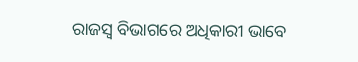ରାଜସ୍ଵ ବିଭାଗରେ ଅଧିକାରୀ ଭାବେ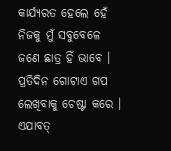କାର୍ଯ୍ୟରତ ହେଲେ ହେଁ ନିଜକୁ ମୁଁ ସବୁବେଳେ ଜଣେ ଛାତ୍ର ହିଁ ଭାବେ । ପ୍ରତିଦିନ ଗୋଟାଏ ଗପ ଲେଖିବାକୁ ଚେଷ୍ଟା କରେ । ଏଯାବତ୍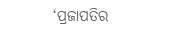‘ପ୍ରଜାପତିର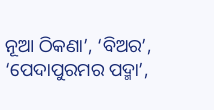ନୂଆ ଠିକଣା’, ‘ବିଅର’, ‘ପେଦାପୁରମର ପଦ୍ମା’,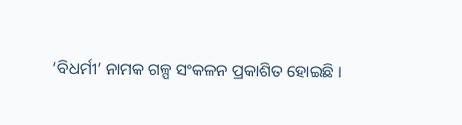‘ବିଧର୍ମୀ’ ନାମକ ଗଳ୍ପ ସଂକଳନ ପ୍ରକାଶିତ ହୋଇଛି ।